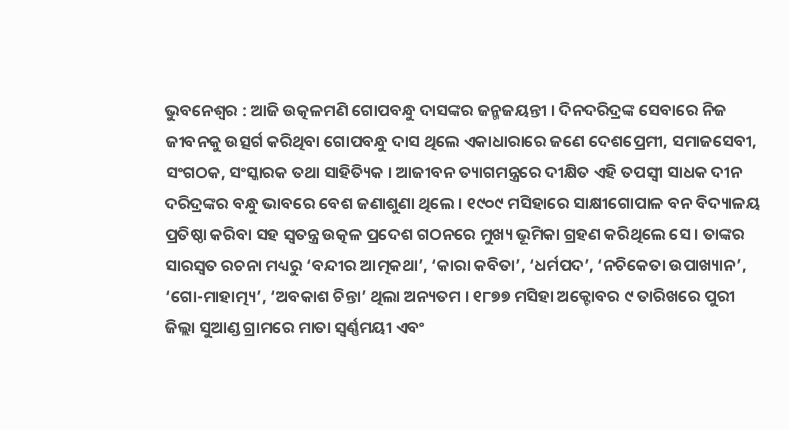ଭୁବନେଶ୍ଵର : ଆଜି ଉତ୍କଳମଣି ଗୋପବନ୍ଧୁ ଦାସଙ୍କର ଜନ୍ମଜୟନ୍ତୀ । ଦିନଦରିଦ୍ରଙ୍କ ସେବାରେ ନିଜ ଜୀବନକୁ ଉତ୍ସର୍ଗ କରିଥିବା ଗୋପବନ୍ଧୁ ଦାସ ଥିଲେ ଏକାଧାରାରେ ଜଣେ ଦେଶପ୍ରେମୀ, ସମାଜସେବୀ, ସଂଗଠକ, ସଂସ୍କାରକ ତଥା ସାହିତ୍ୟିକ । ଆଜୀବନ ତ୍ୟାଗମନ୍ତ୍ରରେ ଦୀକ୍ଷିତ ଏହି ତପସ୍ୱୀ ସାଧକ ଦୀନ ଦରିଦ୍ରଙ୍କର ବନ୍ଧୁ ଭାବରେ ବେଶ ଜଣାଶୁଣା ଥିଲେ । ୧୯୦୯ ମସିହାରେ ସାକ୍ଷୀଗୋପାଳ ବନ ବିଦ୍ୟାଳୟ ପ୍ରତିଷ୍ଠା କରିବା ସହ ସ୍ୱତନ୍ତ୍ର ଉତ୍କଳ ପ୍ରଦେଶ ଗଠନରେ ମୁଖ୍ୟ ଭୂମିକା ଗ୍ରହଣ କରିଥିଲେ ସେ । ତାଙ୍କର ସାରସ୍ୱତ ରଚନା ମଧ୍ୟରୁ ‘ବନ୍ଦୀର ଆତ୍ମକଥା’, ‘କାରା କବିତା’, ‘ଧର୍ମପଦ’, ‘ନଚିକେତା ଉପାଖ୍ୟାନ’, ‘ଗୋ-ମାହାତ୍ମ୍ୟ’, ‘ଅବକାଶ ଚିନ୍ତା’ ଥିଲା ଅନ୍ୟତମ । ୧୮୭୭ ମସିହା ଅକ୍ଟୋବର ୯ ତାରିଖରେ ପୁରୀ ଜିଲ୍ଲା ସୁଆଣ୍ଡ ଗ୍ରାମରେ ମାତା ସ୍ବର୍ଣ୍ଣମୟୀ ଏବଂ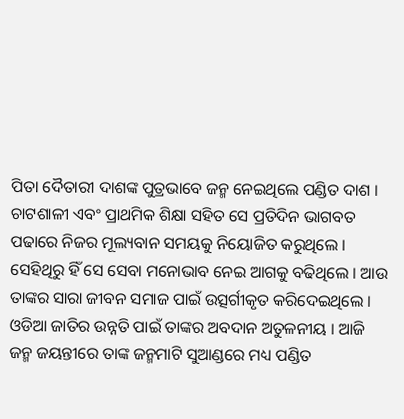ପିତା ଦୈତାରୀ ଦାଶଙ୍କ ପୁତ୍ରଭାବେ ଜନ୍ମ ନେଇଥିଲେ ପଣ୍ଡିତ ଦାଶ । ଚାଟଶାଳୀ ଏବଂ ପ୍ରାଥମିକ ଶିକ୍ଷା ସହିତ ସେ ପ୍ରତିଦିନ ଭାଗବତ ପଢାରେ ନିଜର ମୂଲ୍ୟବାନ ସମୟକୁ ନିୟୋଜିତ କରୁଥିଲେ । ସେହିଥିରୁ ହିଁ ସେ ସେବା ମନୋଭାବ ନେଇ ଆଗକୁ ବଢିଥିଲେ । ଆଉ ତାଙ୍କର ସାରା ଜୀବନ ସମାଜ ପାଇଁ ଉତ୍ସର୍ଗୀକୃତ କରିଦେଇଥିଲେ । ଓଡିଆ ଜାତିର ଉନ୍ନତି ପାଇଁ ତାଙ୍କର ଅବଦାନ ଅତୁଳନୀୟ । ଆଜି ଜନ୍ମ ଜୟନ୍ତୀରେ ତାଙ୍କ ଜନ୍ମମାଟି ସୁଆଣ୍ଡରେ ମଧ୍ୟ ପଣ୍ଡିତ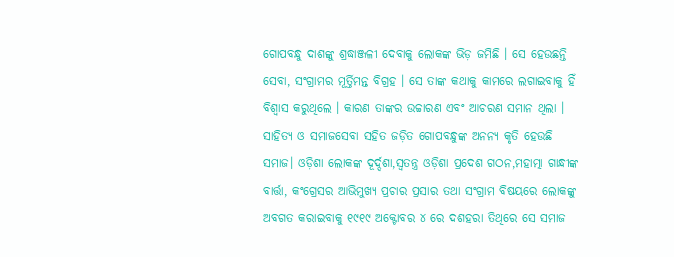ଗୋପବନ୍ଧୁ ଦାଶଙ୍କୁ ଶ୍ରଦ୍ଧାଞ୍ଜଳୀ ଦେବାକୁ ଲୋକଙ୍କ ଭିଡ଼ ଜମିଛି । ସେ ହେଉଛନ୍ତି ସେବା, ସଂଗ୍ରାମର ମୂର୍ତ୍ତିମନ୍ତ ବିଗ୍ରହ । ସେ ତାଙ୍କ କଥାକୁ କାମରେ ଲଗାଇବାକୁ ହିଁ ବିଶ୍ବାସ କରୁଥିଲେ । କାରଣ ତାଙ୍କର ଉଚ୍ଚାରଣ ଏବଂ ଆଚରଣ ସମାନ ଥିଲା । ସାହିତ୍ୟ ଓ ସମାଜସେବା ସହିତ ଜଡ଼ିତ ଗୋପବନ୍ଧୁଙ୍କ ଅନନ୍ୟ କୃତି ହେଉଛି ସମାଜ। ଓଡ଼ିଶା ଲୋକଙ୍କ ଦୂର୍ଦ୍ଦଶା,ସ୍ୱତନ୍ତ୍ର ଓଡ଼ିଶା ପ୍ରଦେଶ ଗଠନ,ମହାତ୍ମା ଗାନ୍ଧୀଙ୍କ ବାର୍ତ୍ତା, କଂଗ୍ରେସର ଆଭିମୁଖ୍ୟ ପ୍ରଚାର ପ୍ରସାର ତଥା ସଂଗ୍ରାମ ବିଷୟରେ ଲୋକଙ୍କୁ ଅବଗତ କରାଇବାକୁ ୧୯୧୯ ଅକ୍ଟୋବର ୪ ରେ ଦଶହରା ତିଥିରେ ସେ ସମାଜ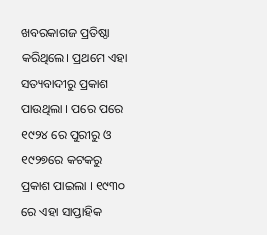ଖବରକାଗଜ ପ୍ରତିଷ୍ଠା କରିଥିଲେ। ପ୍ରଥମେ ଏହା ସତ୍ୟବାଦୀରୁ ପ୍ରକାଶ ପାଉଥିଲା । ପରେ ପରେ ୧୯୨୪ ରେ ପୁରୀରୁ ଓ ୧୯୨୭ରେ କଟକରୁ ପ୍ରକାଶ ପାଇଲା । ୧୯୩୦ ରେ ଏହା ସାପ୍ତାହିକ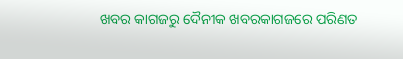ଖବର କାଗଜରୁ ଦୈନୀକ ଖବରକାଗଜରେ ପରିଣତ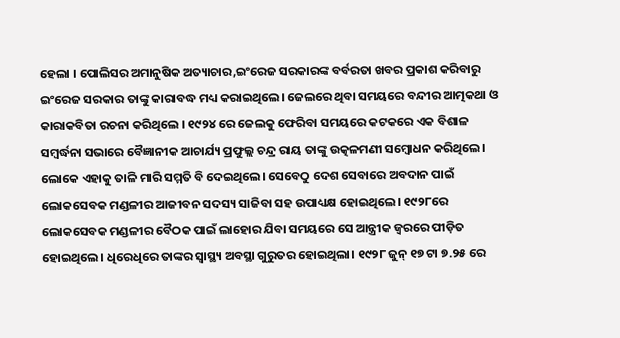ହେଲା । ପୋଲିସର ଅମାନୁଷିକ ଅତ୍ୟାଚାର,ଇଂରେଜ ସରକାରଙ୍କ ବର୍ବରତା ଖବର ପ୍ରକାଶ କରିବାରୁ ଇଂରେଜ ସରକାର ତାଙ୍କୁ କାରାବଦ୍ଧ ମଧ୍ୟ କରାଇଥିଲେ। ଜେଲରେ ଥିବା ସମୟରେ ବନ୍ଦୀର ଆତ୍ମକଥା ଓ କାରାକବିତା ରଚନା କରିଥିଲେ । ୧୯୨୪ ରେ ଜେଲକୁ ଫେରିବା ସମୟରେ କଟକରେ ଏକ ବିଶାଳ ସମ୍ବର୍ଦ୍ଧନା ସଭାରେ ବୈଜ୍ଞାନୀକ ଆଚାର୍ଯ୍ୟ ପ୍ରଫୁଲ୍ଲ ଚନ୍ଦ୍ର ରାୟ ତାଙ୍କୁ ଉତ୍କଳମଣୀ ସମ୍ବୋଧନ କରିଥିଲେ। ଲୋକେ ଏହାକୁ ତାଳି ମାରି ସମ୍ମତି ବି ଦେଇଥିଲେ। ସେବେଠୁ ଦେଶ ସେବାରେ ଅବଦାନ ପାଇଁ ଲୋକସେବକ ମଣ୍ଡଳୀର ଆଜୀବନ ସଦସ୍ୟ ସାଜିବା ସହ ଉପାଧ୍ୟକ୍ଷ ହୋଇଥିଲେ। ୧୯୨୮ରେ ଲୋକସେବକ ମଣ୍ଡଳୀର ବୈଠକ ପାଇଁ ଲାହୋର ଯିବା ସମୟରେ ସେ ଆନ୍ତ୍ରୀକ ଜ୍ୱରରେ ପୀଡ଼ିତ ହୋଇଥିଲେ। ଧିରେଧିରେ ତାଙ୍କର ସ୍ୱାସ୍ଥ୍ୟ ଅବସ୍ଥା ଗୁରୁତର ହୋଇଥିଲା। ୧୯୨୮ ଜୁନ୍ ୧୭ ଟା ୭.୨୫ ରେ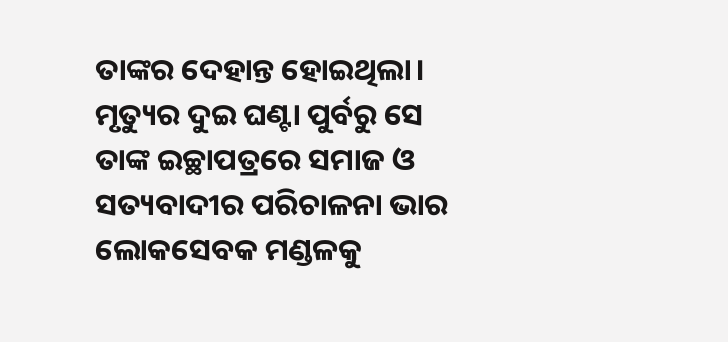ତାଙ୍କର ଦେହାନ୍ତ ହୋଇଥିଲା। ମୃତ୍ୟୁର ଦୁଇ ଘଣ୍ଟା ପୁର୍ବରୁ ସେ ତାଙ୍କ ଇଚ୍ଛାପତ୍ରରେ ସମାଜ ଓ ସତ୍ୟବାଦୀର ପରିଚାଳନା ଭାର ଲୋକସେବକ ମଣ୍ଡଳକୁ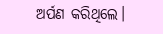ଅର୍ପଣ କରିଥିଲେ।